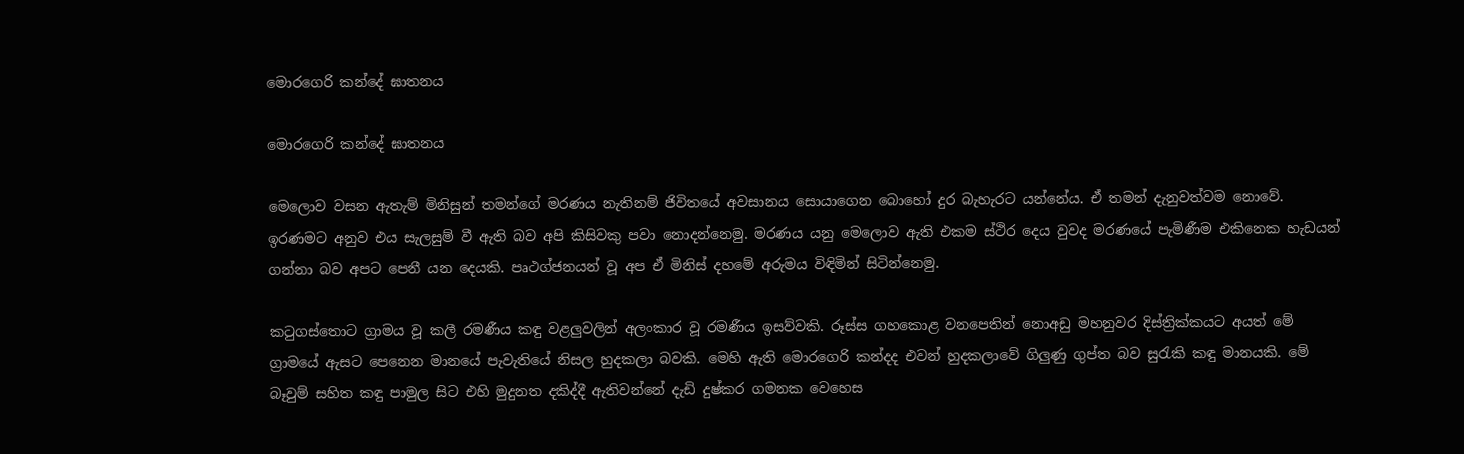මොරගෙරි කන්දේ ඝාතනය

මොරගෙරි කන්දේ ඝාතනය

මෙලොව වසන ඇතැම් මිනිසුන් තමන්ගේ මරණය නැතිනම් ජිවිතයේ අවසානය සොයාගෙන බොහෝ දුර බැහැරට යන්නේය. ඒ තමන් දැනුවත්වම නොවේ. ඉරණමට අනුව එය සැලසුම් වී ඇති බව අපි කිසිවකු පවා නොදන්නෙමු. මරණය යනු මෙලොව ඇති එකම ස්ථිර දෙය වුවද මරණයේ පැමිණීම එකිනෙක හැඩයන් ගන්නා බව අපට පෙනී යන දෙයකි. පෘථග්ජනයන් වූ අප ඒ මිනිස් දහමේ අරුමය විඳිමින් සිටින්නෙමු.

කටුගස්තොට ග්‍රාමය වූ කලී රමණීය කඳු වළලුවලින් අලංකාර වූ රමණීය ඉසව්වකි. රූස්ස ගහකොළ වනපෙතින් නොඅඩු මහනුවර දිස්ත්‍රික්කයට අයත් මේ ග්‍රාමයේ ඇසට පෙනෙන මානයේ පැවැතියේ නිසල හුදකලා බවකි. මෙහි ඇති මොරගෙරි කන්දද එවන් හුදකලාවේ ගිලුණු ගුප්ත බව සුරැකි කඳු මානයකි. මේ බෑවුම් සහිත කඳු පාමුල සිට එහි මුදුනත දකිද්දී ඇතිවන්නේ දැඩි දුෂ්කර ගමනක වෙහෙස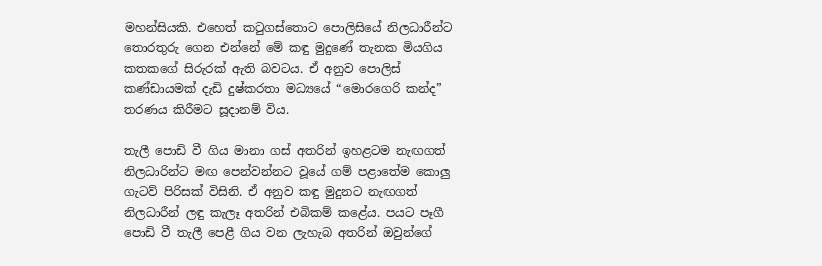මහන්සියකි. එහෙත් කටුගස්තොට පොලිසියේ නිලධාරීන්ට තොරතුරු ගෙන එන්නේ මේ කඳු මුදුණේ තැනක මියගිය කතකගේ සිරුරක් ඇති බවටය. ඒ අනුව පොලිස් කණ්ඩායමක් දැඩි දුෂ්කරතා මධ්‍යයේ “මොරගෙරි කන්ද” තරණය කිරීමට සූදානම් විය.

තැලී පොඩි වී ගිය මානා ගස් අතරින් ඉහළටම නැඟගත් නිලධාරින්ට මඟ පෙන්වන්නට වූයේ ගම් පළාතේම කොලු ගැටව් පිරිසක් විසිනි. ඒ අනුව කඳු මුදුනට නැඟගත් නිලධාරීන් ලඳු කැලෑ අතරින් එබිකම් කළේය. පයට පෑගී පොඩි වී තැලී පෙළී ගිය වන ලැහැබ අතරින් ඔවුන්ගේ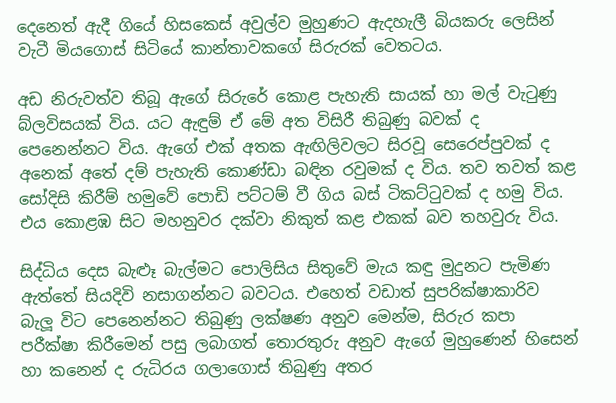දෙනෙත් ඇදී ගියේ හිසකෙස් අවුල්ව මුහුණට ඇදහැලී බියකරු ලෙසින් වැටී මියගොස් සිටියේ කාන්තාවකගේ සිරුරක් වෙතටය.

අඩ නිරුවත්ව තිබූ ඇගේ සිරුරේ කොළ පැහැති සායක් හා මල් වැටුණු බ්ලවිසයක් විය. යට ඇඳුම් ඒ මේ අත විසිරී තිබුණු බවක් ද පෙනෙන්නට විය. ඇගේ එක් අතක ඇඟිලිවලට සිරවූ සෙරෙප්පුවක් ද අනෙක් අතේ දම් පැහැති කොණ්ඩා බඳින රවුමක් ද විය. තව තවත් කළ සෝදිසි කිරීම් හමුවේ පොඩි පට්ටම් වී ගිය බස් ටිකට්ටුවක් ද හමු විය. එය කොළඹ සිට මහනුවර දක්වා නිකුත් කළ එකක් බව තහවුරු විය.

සිද්ධිය දෙස බැළූ බැල්මට පොලිසිය සිතුවේ මැය කඳු මුදුනට පැමිණ ඇත්තේ සියදිවි නසාගන්නට බවටය. එහෙත් වඩාත් සුපරික්ෂාකාරිව බැලූ විට පෙනෙන්නට තිබුණු ලක්ෂණ අනුව මෙන්ම, සිරුර කපා පරීක්ෂා කිරීමෙන් පසු ලබාගත් තොරතුරු අනුව ඇගේ මුහුණෙන් හිසෙන් හා කනෙන් ද රුධිරය ගලාගොස් තිබුණු අතර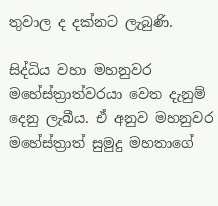තුවාල ද දක්නට ලැබුණි.

සිද්ධිය වහා මහනුවර මහේස්ත්‍රාත්වරයා වෙත දැනුම් දෙනු ලැබීය. ඒ අනුව මහනුවර මහේස්ත්‍රාත් සුමුදු මහතාගේ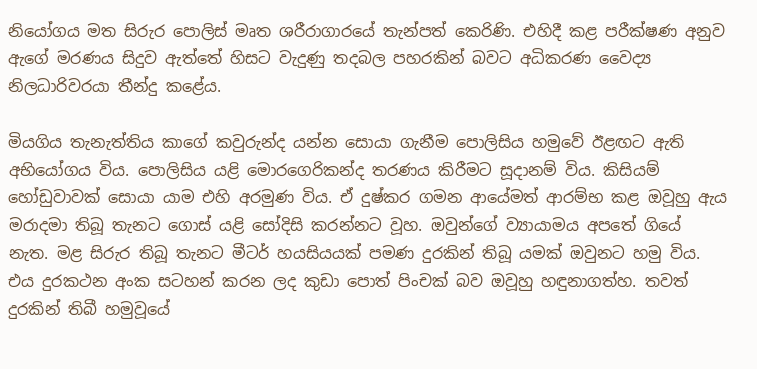නියෝගය මත සිරුර පොලිස් මෘත ශරීරාගාරයේ තැන්පත් කෙරිණි. එහිදී කළ පරීක්ෂණ අනුව ඇගේ මරණය සිදුව ඇත්තේ හිසට වැදුණු තදබල පහරකින් බවට අධිකරණ වෛද්‍ය නිලධාරිවරයා තීන්දු කළේය.

මියගිය තැනැත්තිය කාගේ කවුරුන්ද යන්න සොයා ගැනීම පොලිසිය හමුවේ ඊළඟට ඇති අභියෝගය විය. පොලිසිය යළි මොරගෙරිකන්ද තරණය කිරීමට සූදානම් විය. කිසියම් හෝඩුවාවක් සොයා යාම එහි අරමුණ විය. ඒ දුෂ්කර ගමන ආයේමත් ආරම්භ කළ ඔවූහු ඇය මරාදමා තිබූ තැනට ගොස් යළි සෝදිසි කරන්නට වූහ. ඔවුන්ගේ ව්‍යායාමය අපතේ ගියේ නැත. මළ සිරුර තිබූ තැනට මීටර් හයසියයක් පමණ දුරකින් තිබූ යමක් ඔවුනට හමු විය. එය දුරකථන අංක සටහන් කරන ලද කුඩා පොත් පිංචක් බව ඔවූහු හඳුනාගත්හ. තවත් දුරකින් තිබී හමුවූයේ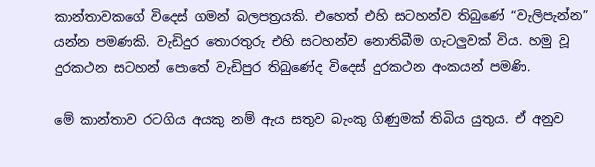කාන්තාවකගේ විදෙස් ගමන් බලපත්‍රයකි. එහෙත් එහි සටහන්ව තිබුණේ “වැලිපැන්න” යන්න පමණකි. වැඩිදුර තොරතුරු එහි සටහන්ව නොතිබීම ගැටලුවක් විය. හමු වූ දුරකථන සටහන් පොතේ වැඩිපුර තිබුණේද විදෙස් දුරකථන අංකයන් පමණි.

මේ කාන්තාව රටගිය අයකු නම් ඇය සතුව බැංකු ගිණුමක් තිබිය යුතුය. ඒ අනුව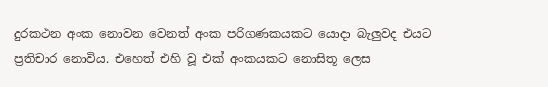දුරකථන අංක නොවන වෙනත් අංක පරිගණකයකට යොදා බැලුවද එයට ප්‍රතිචාර නොවිය. එහෙත් එහි වූ එක් අංකයකට නොසිතූ ලෙස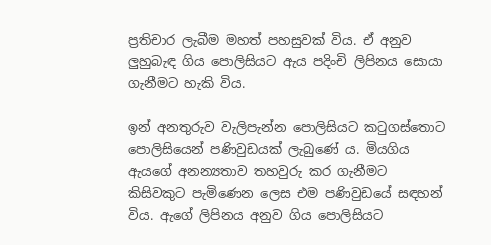ප්‍රතිචාර ලැබීම මහත් පහසුවක් විය. ඒ අනුව ලුහුබැඳ ගිය පොලිසියට ඇය පදිංචි ලිපිනය සොයා ගැනීමට හැකි විය.

ඉන් අනතුරුව වැලිපැන්න පොලිසියට කටුගස්තොට පොලිසියෙන් පණිවුඩයක් ලැබුණේ ය. මියගිය ඇයගේ අනන්‍යතාව තහවුරු කර ගැනීමට කිසිවකුට පැමිණෙන ලෙස එම පණිවුඩයේ සඳහන් විය. ඇගේ ලිපිනය අනුව ගිය පොලිසියට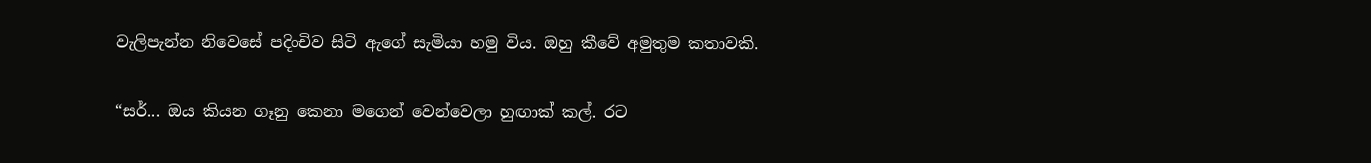වැලිපැන්න නිවෙසේ පදිංචිව සිටි ඇගේ සැමියා හමු විය. ඔහු කීවේ අමුතුම කතාවකි.

“සර්... ඔය කියන ගෑනු කෙනා මගෙන් වෙන්වෙලා හුඟාක් කල්. රට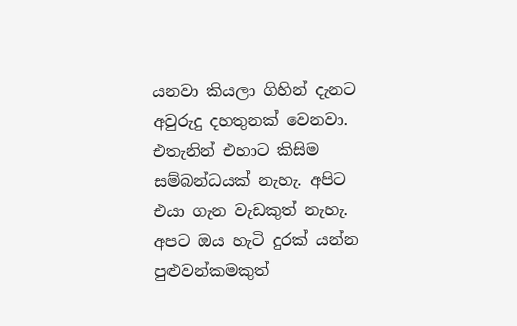යනවා කියලා ගිහින් දැනට අවුරුදු දහතුනක් වෙනවා. එතැනින් එහාට කිසිම සම්බන්ධයක් නැහැ. අපිට එයා ගැන වැඩකුත් නැහැ. අපට ඔය හැටි දුරක් යන්න පුළුවන්කමකුත්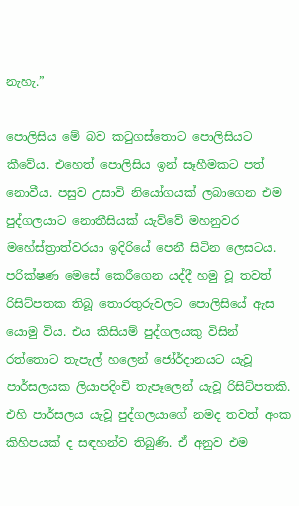නැහැ.”

පොලිසිය මේ බව කටුගස්තොට පොලිසියට කීවේය. එහෙත් පොලිසිය ඉන් සෑහීමකට පත් නොවීය. පසුව උසාවි නියෝගයක් ලබාගෙන එම පුද්ගලයාට නොතීසියක් යැව්වේ මහනුවර මහේස්ත්‍රාත්වරයා ඉදිරියේ පෙනී සිටින ලෙසටය. පරික්ෂණ මෙසේ කෙරීගෙන යද්දී හමු වූ තවත් රිසිට්පතක තිබූ තොරතුරුවලට පොලිසියේ ඇස යොමු විය. එය කිසියම් පුද්ගලයකු විසින් රත්තොට තැපැල් හලෙන් ජෝර්දානයට යැවූ පාර්සලයක ලියාපදිංචි තැපෑලෙන් යැවූ රිසිට්පතකි. එහි පාර්සලය යැවූ පුද්ගලයාගේ නමද තවත් අංක කිහිපයක් ද සඳහන්ව තිබුණි. ඒ අනුව එම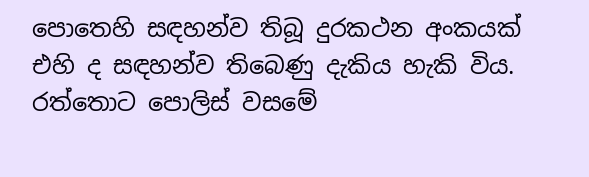පොතෙහි සඳහන්ව තිබූ දුරකථන අංකයක් එහි ද සඳහන්ව තිබෙණු දැකිය හැකි විය. රත්තොට පොලිස් වසමේ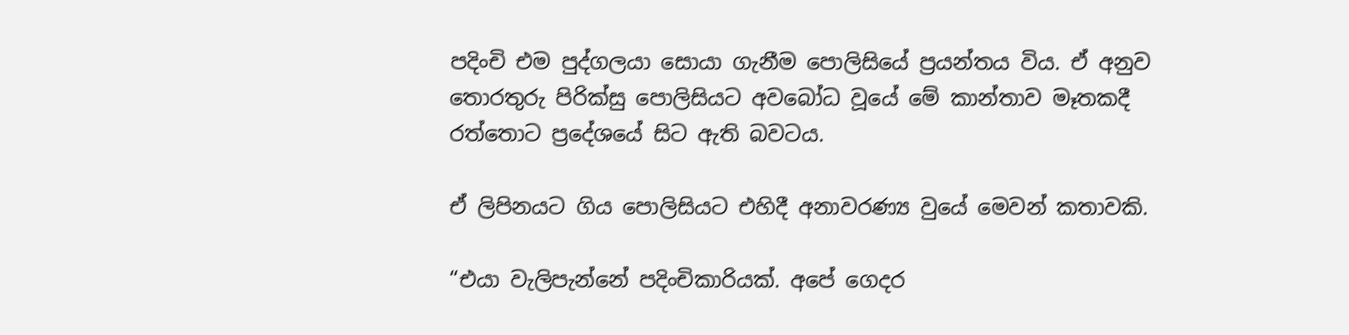පදිංචි එම පුද්ගලයා සොයා ගැනීම පොලිසියේ ප්‍රයන්තය විය. ඒ අනුව තොරතුරු පිරික්සු පොලිසියට අවබෝධ වූයේ මේ කාන්තාව මෑතකදී රත්තොට ප්‍රදේශයේ සිට ඇති බවටය.

ඒ ලිපිනයට ගිය පොලිසියට එහිදී අනාවරණ්‍ය වුයේ මෙවන් කතාවකි.

“එයා වැලිපැන්නේ පදිංචිකාරියක්. අපේ ගෙදර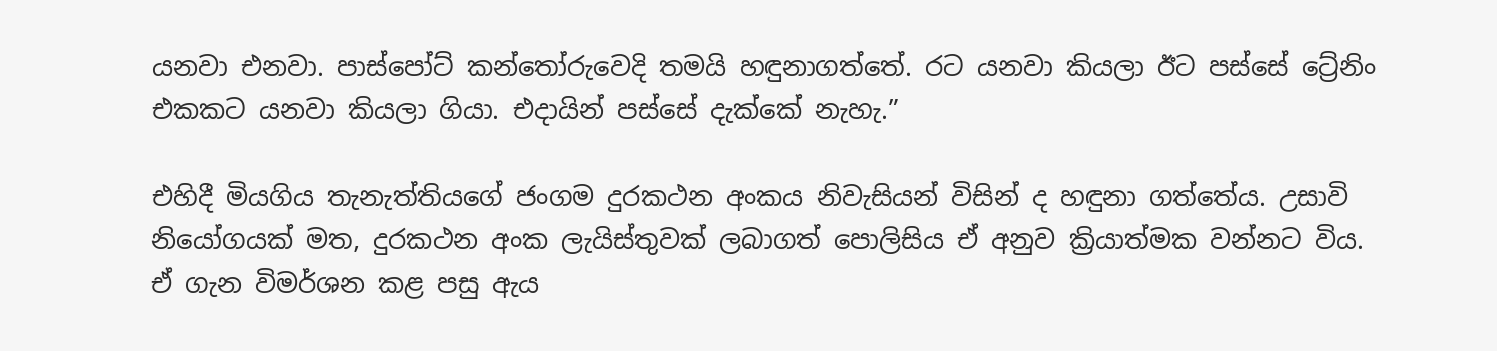යනවා එනවා. පාස්පෝට් කන්තෝරුවෙදි තමයි හඳුනාගත්තේ. රට යනවා කියලා ඊට පස්සේ ට්‍රේනිං එකකට යනවා කියලා ගියා. එදායින් පස්සේ දැක්කේ නැහැ.”

එහිදී මියගිය තැනැත්තියගේ ජංගම දුරකථන අංකය නිවැසියන් විසින් ද හඳුනා ගත්තේය. උසාවි නියෝගයක් මත, දුරකථන අංක ලැයිස්තුවක් ලබාගත් පොලිසිය ඒ අනුව ක්‍රියාත්මක වන්නට විය. ඒ ගැන විමර්ශන කළ පසු ඇය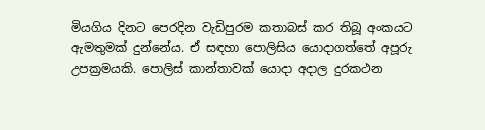මියගිය දිනට පෙරදින වැඩිපුරම කතාබස් කර තිබූ අංකයට ඇමතුමක් දුන්නේය. ඒ සඳහා පොලිසිය යොදාගත්තේ අපූරු උපක්‍රමයකි. පොලිස් කාන්තාවක් යොදා අදාල දුරකථන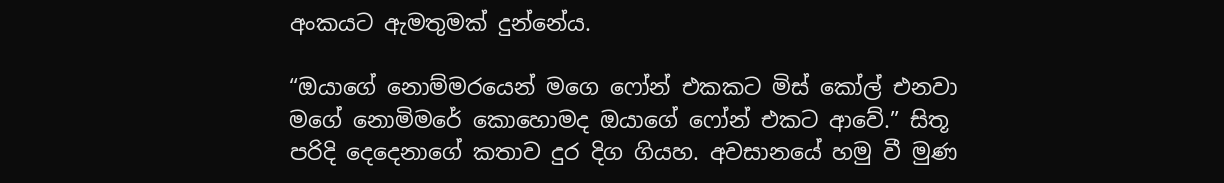අංකයට ඇමතුමක් දුන්නේය.

“ඔයාගේ නොම්මරයෙන් මගෙ ෆෝන් එකකට මිස් කෝල් එනවා මගේ නොමිමරේ කොහොමද ඔයාගේ ෆෝන් එකට ආවේ.” සිතූ පරිදි දෙදෙනාගේ කතාව දුර දිග ගියහ. අවසානයේ හමු වී මුණ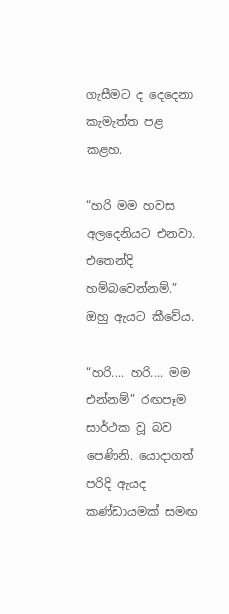ගැසීමට ද දෙදෙනා කැමැත්ත පළ කළහ.

“හරි මම හවස අලදෙනියට එනවා. එතෙන්දි හම්බවෙන්නම්.” ඔහු ඇයට කීවේය.

“හරි.... හරි.... මම එන්නම්” රඟපෑම සාර්ථක වූ බව පෙණිනි. යොදාගත් පරිදි ඇයද කණ්ඩායමක් සමඟ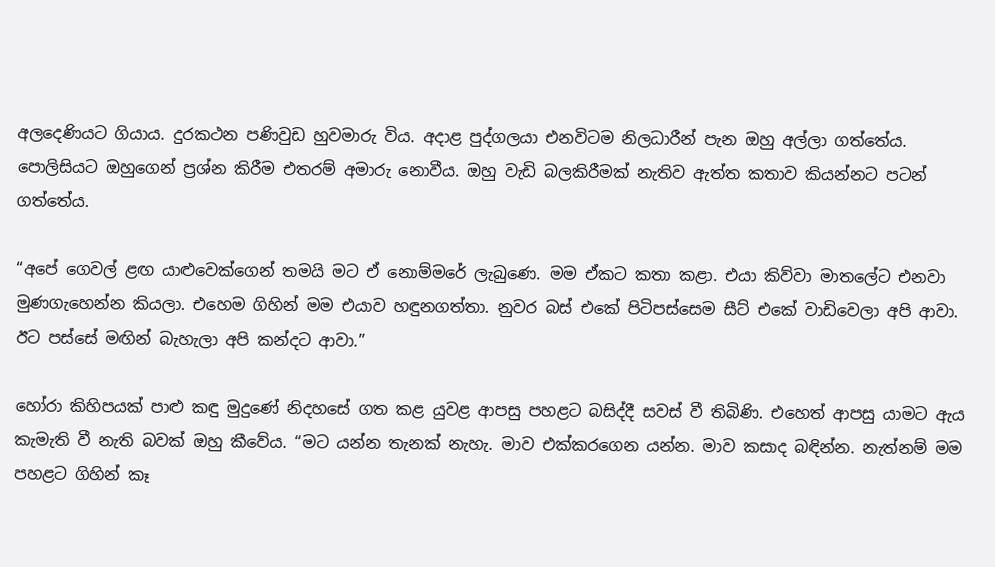අලදෙණියට ගියාය. දුරකථන පණිවුඩ හුවමාරු විය. අදාළ පුද්ගලයා එනවිටම නිලධාරීන් පැන ඔහු අල්ලා ගත්තේය. පොලිසියට ඔහුගෙන් ප්‍රශ්න කිරීම එතරම් අමාරු නොවීය. ඔහු වැඩි බලකිරීමක් නැතිව ඇත්ත කතාව කියන්නට පටන් ගත්තේය.

“අපේ ගෙවල් ළඟ යාළුවෙක්ගෙන් තමයි මට ඒ නොම්මරේ ලැබුණෙ. මම ඒකට කතා කළා. එයා කිව්වා මාතලේට එනවා මුණගැහෙන්න කියලා. එහෙම ගිහින් මම එයාව හඳුනගත්තා. නුවර බස් එකේ පිටිපස්සෙම සීට් එකේ වාඩිවෙලා අපි ආවා. ඊට පස්සේ මඟින් බැහැලා අපි කන්දට ආවා.”

හෝරා කිහිපයක් පාළු කඳු මුදුණේ නිදහසේ ගත කළ යුවළ ආපසු පහළට බසිද්දී සවස් වී තිබිණි. එහෙත් ආපසු යාමට ඇය කැමැති වී නැති බවක් ඔහු කීවේය. “මට යන්න තැනක් නැහැ. මාව එක්කරගෙන යන්න. මාව කසාද බඳින්න. නැත්නම් මම පහළට ගිහින් කෑ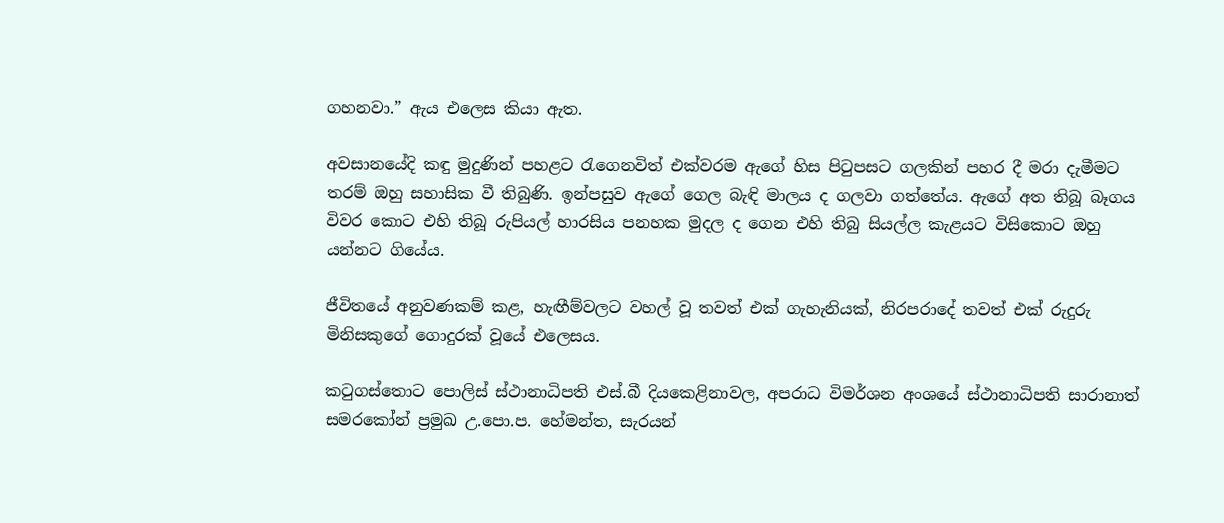ගහනවා.” ඇය එලෙස කියා ඇත.

අවසානයේදි කඳු මුදුණින් පහළට රැගෙනවිත් එක්වරම ඇගේ හිස පිටුපසට ගලකින් පහර දී මරා දැමීමට තරම් ඔහු සහාසික වී තිබුණි. ඉන්පසුව ඇගේ ගෙල බැඳි මාලය ද ගලවා ගත්තේය. ඇගේ අත තිබූ බෑගය විවර කොට එහි තිබූ රුපියල් හාරසිය පනහක මුදල ද ගෙන එහි තිබු සියල්ල කැළයට විසිකොට ඔහු යන්නට ගියේය.

ජීවිතයේ අනුවණකම් කළ, හැඟීම්වලට වහල් වූ තවත් එක් ගැහැනියක්, නිරපරාදේ තවත් එක් රුදුරු මිනිසකුගේ ගොදුරක් වූයේ එලෙසය.

කටුගස්තොට පොලිස් ස්ථානාධිපති එස්.බී දියකෙළිනාවල, අපරාධ විමර්ශන අංශයේ ස්ථානාධිපති සාරානාත් සමරකෝන් ප්‍රමුඛ උ.පො.ප. හේමන්ත, සැරයන්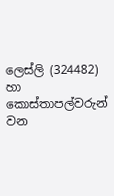ලෙස්ලි (324482) හා කොස්තාපල්වරුන් වන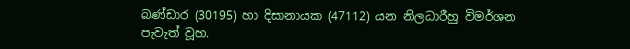බණ්ඩාර (30195) හා දිසානායක (47112) යන නිලධාරීහු විමර්ශන පැවැත් වූහ.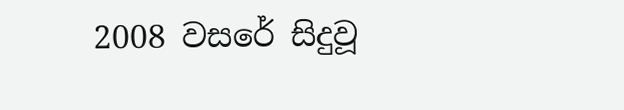2008 වසරේ සිදුවූ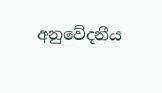අනුවේදනීය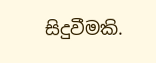සිදුවීමකි.